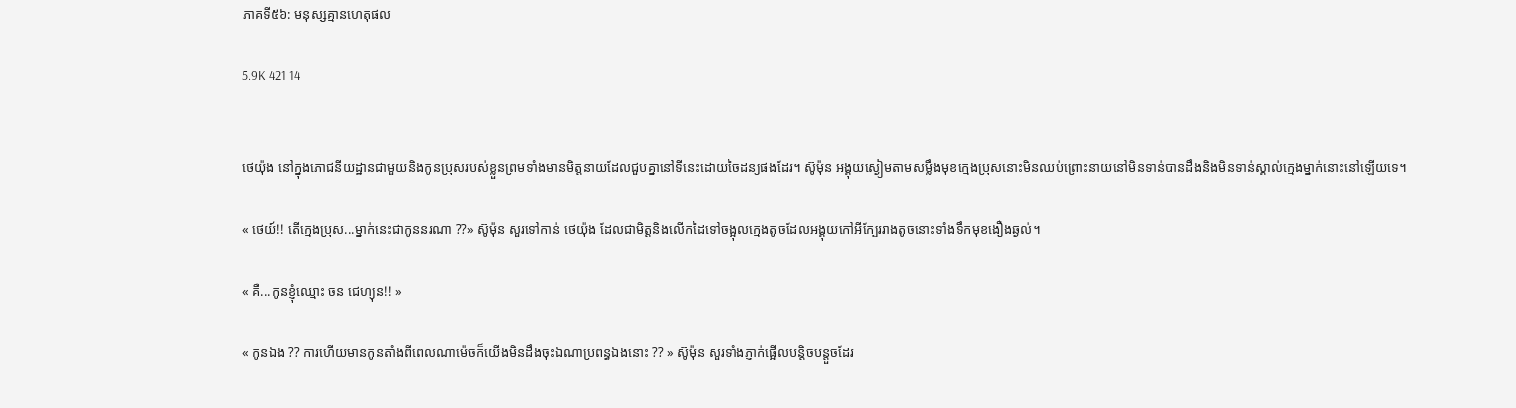ភាគទី៥៦: មនុស្សគ្មានហេតុផល

5.9K 421 14


ថេយ៉ុង នៅក្នុងភោជនីយដ្ឋានជាមួយនិងកូនប្រុសរបស់ខ្លួនព្រមទាំងមានមិត្តនាយដែលជួបគ្នានៅទីនេះដោយចៃដន្យផងដែរ។ ស៊ូម៉ុន អង្គុយស្ងៀមតាមសម្លឹងមុខក្មេងប្រុសនោះមិនឈប់ព្រោះនាយនៅមិនទាន់បានដឹងនិងមិនទាន់ស្គាល់ក្មេងម្នាក់នោះនៅឡើយទេ។

« ថេយ៍!! តើក្មេងប្រុស...ម្នាក់នេះជាកូននរណា ??» ស៊ូម៉ុន សួរទៅកាន់ ថេយ៉ុង ដែលជាមិត្តនិងលើកដៃទៅចង្អុលក្មេងតូចដែលអង្គុយកៅអីក្បែររាងតូចនោះទាំងទឹកមុខងឿងឆ្ងល់។

« គឺ...កូនខ្ញុំឈ្មោះ ចន ជេហ្យុន!! »

« កូនឯង ?? ការហើយមានកូនតាំងពីពេលណាម៉េចក៏យើងមិនដឹងចុះឯណាប្រពន្ធឯងនោះ ?? » ស៊ូម៉ុន សួរទាំងភ្ញាក់ផ្អើលបន្តិចបន្តួចដែរ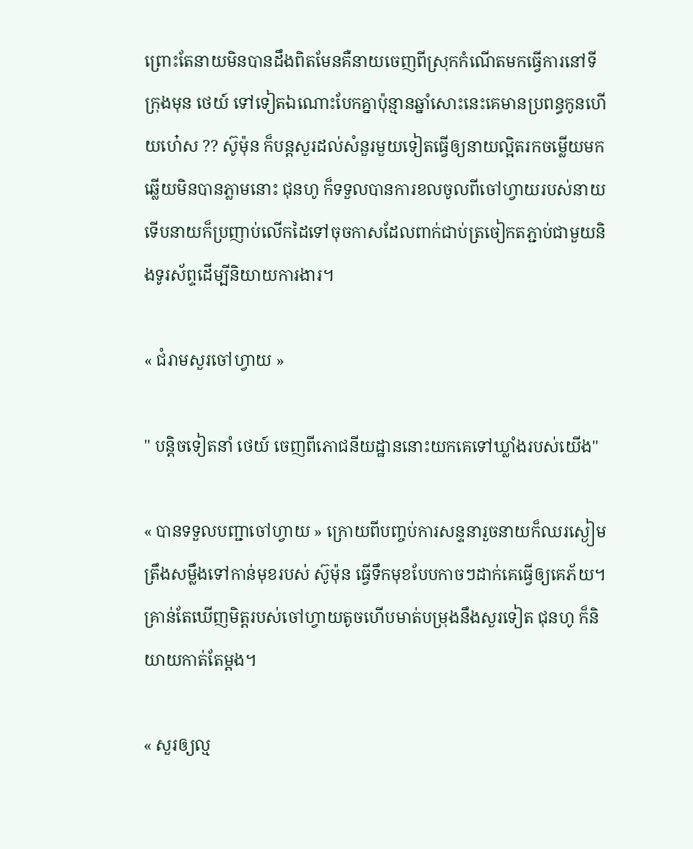ព្រោះតែនាយមិនបានដឹងពិតមែនគឺនាយចេញពីស្រុកកំណើតមកធ្វើការនៅទីក្រុងមុន ថេយ៍ ទៅទៀតឯណោះបែកគ្នាប៉ុន្មានឆ្នាំសោះនេះគេមានប្រពន្ធកូនហើយហ៎េស ?? ស៊ូម៉ុន ក៏បន្តសួរដល់សំនួរមួយទៀតធ្វើឲ្យនាយល្អិតរកចម្លើយមកឆ្លើយមិនបានភ្លាមនោះ ជុនហូ ក៏ទទួលបានការខលចូលពីចៅហ្វាយរបស់នាយទើបនាយក៏ប្រញាប់លើកដៃទៅចុចកាសដែលពាក់ជាប់ត្រចៀកតភ្ជាប់ជាមួយនិងទូរស័ព្ទដើម្បីនិយាយការងារ។

« ជំរាមសួរចៅហ្វាយ »

" បន្តិចទៀតនាំ ថេយ៍ ចេញពីភោជនីយដ្ឋាននោះយកគេទៅឃ្លាំងរបស់យើង"

« បានទទួលបញ្ជាចៅហ្វាយ » ក្រោយពីបញ្ចប់ការសន្ទនារួចនាយក៏ឈរស្ងៀមត្រឹងសម្លឹងទៅកាន់មុខរបស់ ស៊ូម៉ុន ធ្វើទឹកមុខបែបកាចៗដាក់គេធ្វើឲ្យគេភ័យ។ គ្រាន់តែឃើញមិត្តរបស់ចៅហ្វាយតូចហើបមាត់បម្រុងនឹងសួរទៀត ជុនហូ ក៏និយាយកាត់តែម្ដង។

« សួរឲ្យល្ម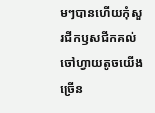មៗបានហើយកុំសួរជីកឫសជីកគល់ចៅហ្វាយតូចយើងច្រើន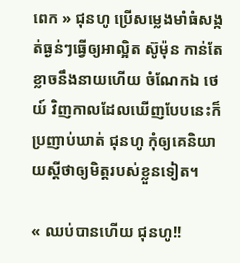ពេក » ជុនហូ ប្រើសម្លេងមាំធំសង្កត់ធ្ងន់ៗធ្វើឲ្យអាល្អិត ស៊ូម៉ុន កាន់តែខ្លាចនឹងនាយហើយ ចំណែកឯ ថេយ៍ វិញកាលដែលឃើញបែបនេះក៏ប្រញាប់ឃាត់ ជុនហូ កុំឲ្យគេនិយាយស្ដីថាឲ្យមិត្តរបស់ខ្លួនទៀត។

« ឈប់បានហើយ ជុនហូ!!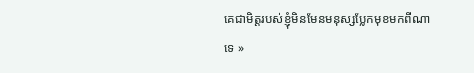គេជាមិត្តរបស់ខ្ញុំមិនមែនមនុស្សប្លែកមុខមកពីណាទេ »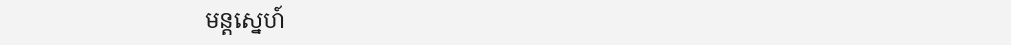មន្តស្នេហ៍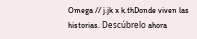Omega // j.jk x k.thDonde viven las historias. Descúbrelo ahora